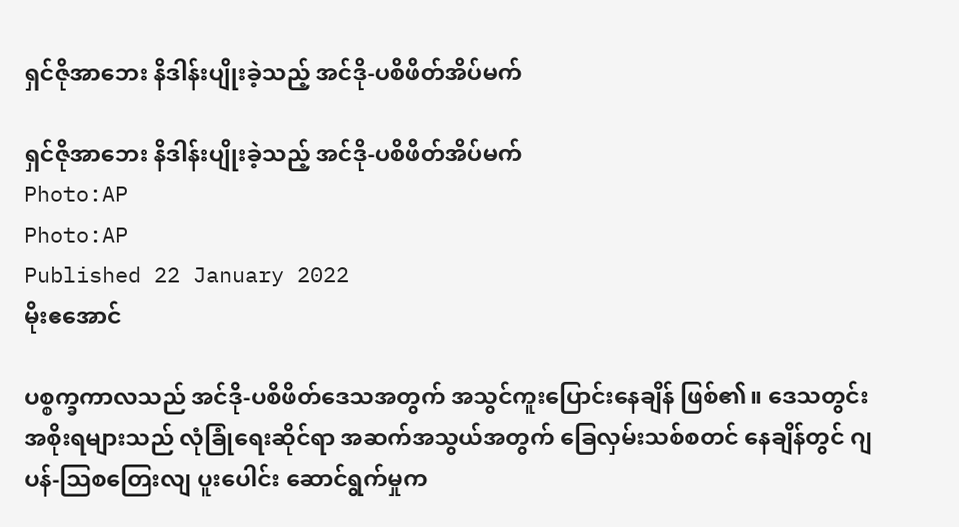ရှင်ဇိုအာဘေး နိဒါန်းပျိုးခဲ့သည့် အင်ဒို-ပစိဖိတ်အိပ်မက်

ရှင်ဇိုအာဘေး နိဒါန်းပျိုးခဲ့သည့် အင်ဒို-ပစိဖိတ်အိပ်မက်
Photo:AP
Photo:AP
Published 22 January 2022
မိုးဧအောင်

ပစ္စက္ခကာလသည် အင်ဒို-ပစိဖိတ်ဒေသအတွက် အသွင်ကူးပြောင်းနေချိန် ဖြစ်၏။ ဒေသတွင်းအစိုးရများသည် လုံခြုံရေးဆိုင်ရာ အဆက်အသွယ်အတွက် ခြေလှမ်းသစ်စတင် နေချိန်တွင် ဂျပန်-သြစတြေးလျ ပူးပေါင်း ဆောင်ရွက်မှုက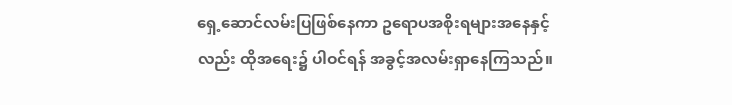ရှေ့ဆောင်လမ်းပြဖြစ်နေကာ ဥရောပအစိုးရများအနေနှင့်လည်း ထိုအရေး၌ ပါဝင်ရန် အခွင့်အလမ်းရှာနေကြသည်။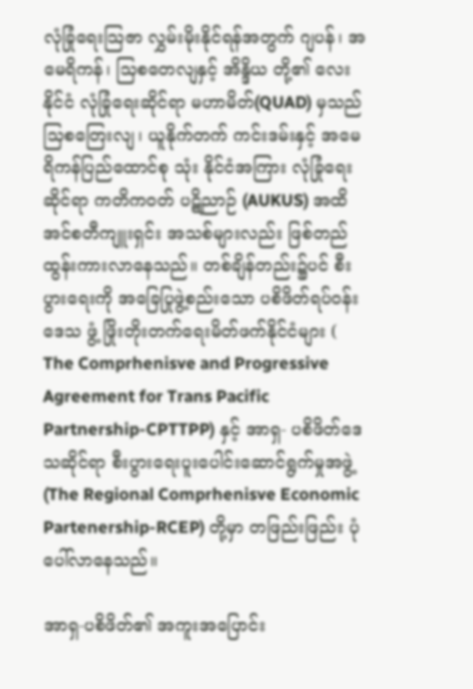လုံခြုံရေးသြဇာ လွှမ်းမိုးနိုင်ရန်အတွက် ဂျပန်၊ အမေရိကန်၊ သြစတေလျနှင့် အိန္ဒိယ တို့၏ လေးနိုင်ငံ လုံခြုံရေးဆိုင်ရာ မဟာမိတ်(QUAD) မှသည်သြစတြေးလျ၊ ယူနိုက်တက် ကင်းဒမ်းနှင့် အမေရိကန်ပြည်ထောင်စု သုံး နိုင်ငံအကြား လုံခြုံရေးဆိုင်ရာ ကတိကဝတ် ပဋိညာဉ် (AUKUS) အထိ အင်စတီကျူးရှင်း အသစ်များလည်း ဖြစ်တည်ထွန်းကားလာနေသည်။ တစ်ချိန်တည်း၌ပင် စီးပွားရေးကို အခြေပြုဖွဲ့စည်းသော ပစိဖိတ်ရပ်ဝန်းဒေသ ဖွံ့ ဖြိုးတိုးတက်ရေးမိတ်ဖက်နိုင်ငံများ ( The Comprhenisve and Progressive Agreement for Trans Pacific Partnership-CPTTPP) နှင့် အာရှ- ပစိဖိတ်ဒေသဆိုင်ရာ စီးပွားရေးပူးပေါင်းဆောင်ရွက်မှုအဖွဲ့ (The Regional Comprhenisve Economic Partenership-RCEP) တို့မှာ တဖြည်းဖြည်း ပုံပေါ်လာနေသည်။

အာရှ-ပစိဖိတ်၏ အကူးအပြောင်း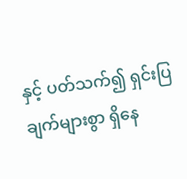နှင့် ပတ်သက်၍ ရှင်းပြချက်များစွာ ရှိနေ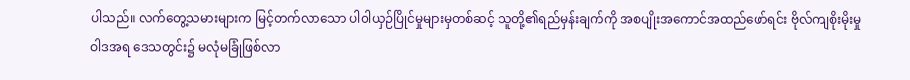ပါသည်။ လက်တွေ့သမားများက မြင့်တက်လာသော ပါ၀ါယှဉ်ပြိုင်မှုများမှတစ်ဆင့် သူတို့၏ရည်မှန်းချက်ကို အစပျိုးအကောင်အထည်ဖော်ရင်း ဗိုလ်ကျစိုးမိုးမှုဝါဒအရ ဒေသတွင်း၌ မလုံမခြုံဖြစ်လာ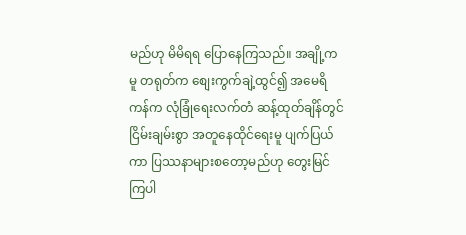မည်ဟု မိမိရရ ပြောနေကြသည်။ အချို့ကမူ တရုတ်က စျေးကွက်ချဲ့ထွင်၍ အမေရိကန်က လုံခြုံရေးလက်တံ ဆန့်ထုတ်ချိန်တွင် ငြိမ်းချမ်းစွာ အတူနေထိုင်ရေးမူ ပျက်ပြယ်ကာ ပြဿနာများစတော့မည်ဟု တွေးမြင်ကြပါ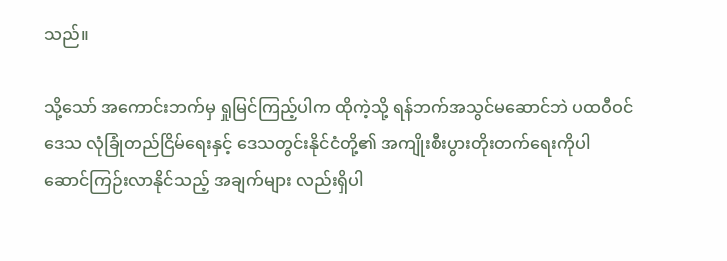သည်။

သို့သော် အကောင်းဘက်မှ ရှုမြင်ကြည့်ပါက ထိုကဲ့သို့ ရန်ဘက်အသွင်မဆောင်ဘဲ ပထဝီဝင်ဒေသ လုံခြုံတည်ငြိမ်ရေးနှင့် ဒေသတွင်းနိုင်ငံတို့၏ အကျိုးစီးပွားတိုးတက်ရေးကိုပါ ဆောင်ကြဉ်းလာနိုင်သည့် အချက်များ လည်းရှိပါ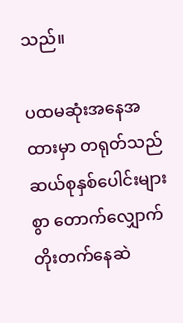သည်။

ပထမဆုံးအနေအထားမှာ တရုတ်သည် ဆယ်စုနှစ်ပေါင်းများစွာ တောက်လျှောက် တိုးတက်နေဆဲ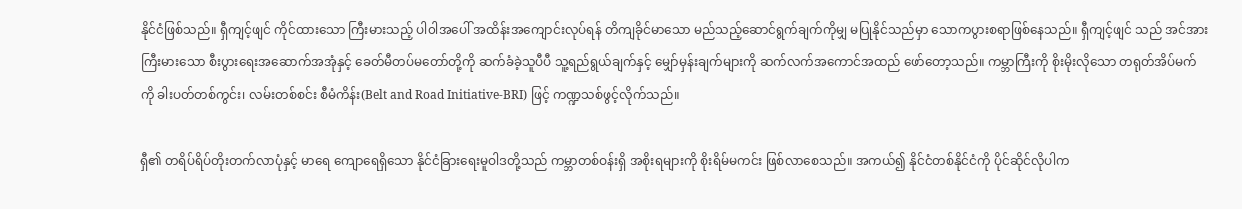နိုင်ငံဖြစ်သည်။ ရှီကျင့်ဖျင် ကိုင်ထားသော ကြီးမားသည့် ပါ၀ါအပေါ် အထိန်းအကျောင်းလုပ်ရန် တိကျခိုင်မာသော မည်သည့်ဆောင်ရွက်ချက်ကိုမျှ မပြုနိုင်သည်မှာ သောကပွားစရာဖြစ်နေသည်။ ရှီကျင့်ဖျင် သည် အင်အားကြီးမားသော စီးပွားရေးအဆောက်အအုံနှင့် ခေတ်မီတပ်မတော်တို့ကို ဆက်ခံခဲ့သူပီပီ သူ့ရည်ရွယ်ချက်နှင့် မျှော်မှန်းချက်များကို ဆက်လက်အကောင်အထည် ဖော်တော့သည်။ ကမ္ဘာကြီးကို စိုးမိုးလိုသော တရုတ်အိပ်မက်ကို ခါးပတ်တစ်ကွင်း၊ လမ်းတစ်စင်း စီမံကိန်း(Belt and Road Initiative-BRI) ဖြင့် ကဏ္ဍသစ်ဖွင့်လိုက်သည်။

ရှီ၏ တရိပ်ရိပ်တိုးတက်လာပုံနှင့် မာရေ ကျောရေရှိသော နိုင်ငံခြားရေးမူဝါဒတို့သည် ကမ္ဘာတစ်ဝန်းရှိ အစိုးရများကို စိုးရိမ်မကင်း ဖြစ်လာစေသည်။ အကယ်၍ နိုင်ငံတစ်နိုင်ငံကို ပိုင်ဆိုင်လိုပါက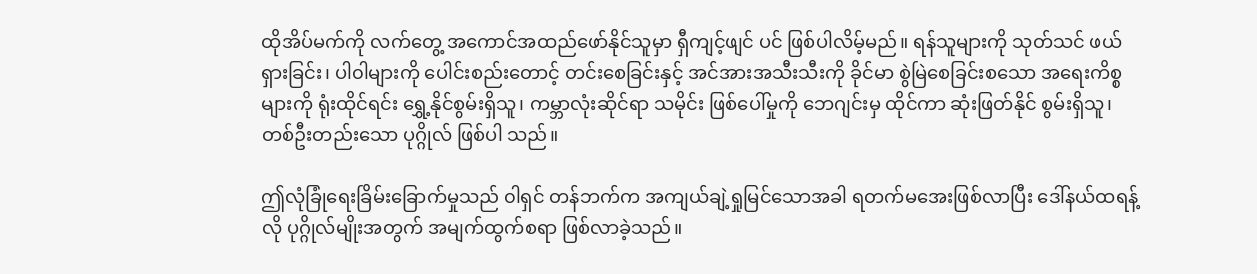ထိုအိပ်မက်ကို လက်တွေ့ အကောင်အထည်ဖော်နိုင်သူမှာ ရှီကျင့်ဖျင် ပင် ဖြစ်ပါလိမ့်မည်။ ရန်သူများကို သုတ်သင် ဖယ်ရှားခြင်း၊ ပါ၀ါများကို ပေါင်းစည်းတောင့် တင်းစေခြင်းနှင့် အင်အားအသီးသီးကို ခိုင်မာ စွဲမြဲစေခြင်းစသော အရေးကိစ္စများကို ရုံးထိုင်ရင်း ရွှေ့နိုင်စွမ်းရှိသူ၊ ကမ္ဘာလုံးဆိုင်ရာ သမိုင်း ဖြစ်ပေါ်မှုကို ဘေဂျင်းမှ ထိုင်ကာ ဆုံးဖြတ်နိုင် စွမ်းရှိသူ၊ တစ်ဦးတည်းသော ပုဂ္ဂိုလ် ဖြစ်ပါ သည်။

ဤလုံခြုံရေးခြိမ်းခြောက်မှုသည် ၀ါရှင် တန်ဘက်က အကျယ်ချဲ့ရှုမြင်သောအခါ ရတက်မအေးဖြစ်လာပြီး ဒေါ်နယ်ထရန့်လို ပုဂ္ဂိုလ်မျိုးအတွက် အမျက်ထွက်စရာ ဖြစ်လာခဲ့သည်။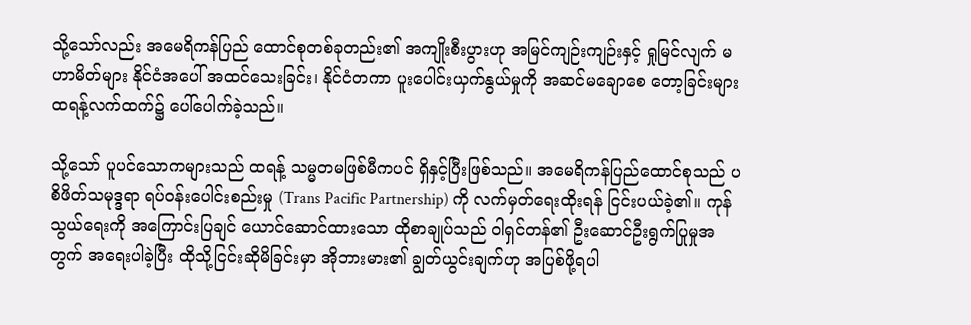သို့သော်လည်း အမေရိကန်ပြည် ထောင်စုတစ်ခုတည်း၏ အကျိုးစီးပွားဟု အမြင်ကျဉ်းကျဉ်းနှင့် ရှုမြင်လျက် မဟာမိတ်များ နိုင်ငံအပေါ် အထင်သေးခြင်း၊ နိုင်ငံတကာ ပူးပေါင်းယှက်နွယ်မှုကို အဆင်မချောစေ တော့ခြင်းများ ထရန့်လက်ထက်၌ ပေါ်ပေါက်ခဲ့သည်။

သို့သော် ပူပင်သောကများသည် ထရန့် သမ္မတမဖြစ်မီကပင် ရှိနှင့်ပြီးဖြစ်သည်။ အမေရိကန်ပြည်ထောင်စုသည် ပစိဖိတ်သမုဒ္ဒရာ ရပ်ဝန်းပေါင်းစည်းမှု (Trans Pacific Partnership) ကို လက်မှတ်ရေးထိုးရန် ငြင်းပယ်ခဲ့၏။ ကုန်သွယ်ရေးကို အကြောင်းပြချင် ယောင်ဆောင်ထားသော ထိုစာချုပ်သည် ၀ါရှင်တန်၏ ဦးဆောင်ဦးရွက်ပြုမှုအတွက် အရေးပါခဲ့ပြီး ထိုသို့ငြင်းဆိုမိခြင်းမှာ အိုဘားမား၏ ချွတ်ယွင်းချက်ဟု အပြစ်ဖို့ရပါ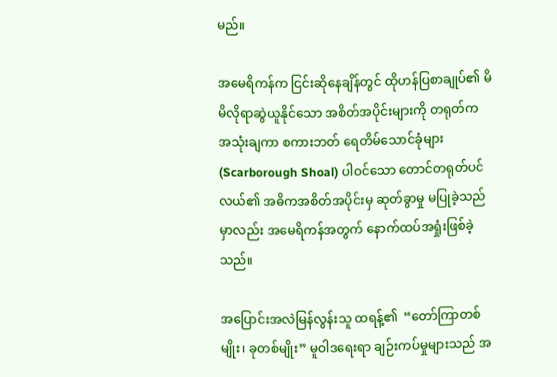မည်။

အမေရိကန်က ငြင်းဆိုနေချိန်တွင် ထိုဟန်ပြစာချုပ်၏ မိမိလိုရာဆွဲယူနိုင်သော အစိတ်အပိုင်းများကို တရုတ်က အသုံးချကာ စကားဘတ် ရေတိမ်သောင်ခုံများ  (Scarborough Shoal) ပါဝင်သော တောင်တရုတ်ပင်လယ်၏ အဓိကအစိတ်အပိုင်းမှ ဆုတ်ခွာမှု မပြုခဲ့သည်မှာလည်း အမေရိကန်အတွက် နောက်ထပ်အရှုံးဖြစ်ခဲ့သည်။

အပြောင်းအလဲမြန်လွန်းသူ ထရန့်၏  “တော်ကြာတစ်မျိုး၊ ခုတစ်မျိုး” မူဝါဒရေးရာ ချဉ်းကပ်မှုများသည် အ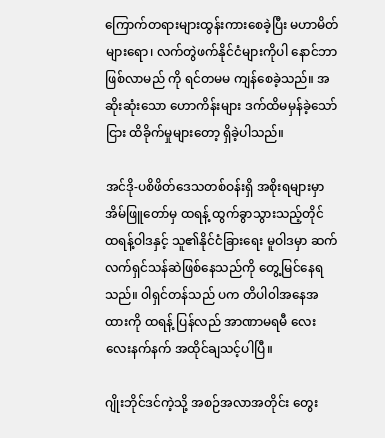ကြောက်တရားများထွန်းကားစေခဲ့ပြီး မဟာမိတ်များရော၊ လက်တွဲဖက်နိုင်ငံများကိုပါ နောင်ဘာဖြစ်လာမည် ကို ရင်တမမ ကျန်စေခဲ့သည်။ အဆိုးဆုံးသော ဟောကိန်းများ ဒက်ထိမမှန်ခဲ့သော်ငြား ထိခိုက်မှုများတော့ ရှိခဲ့ပါသည်။

အင်ဒို-ပစိဖိတ်ဒေသတစ်ဝန်းရှိ အစိုးရများမှာ အိမ်ဖြူတော်မှ ထရန့် ထွက်ခွာသွားသည့်တိုင် ထရန့်ဝါဒနှင့် သူ၏နိုင်ငံခြားရေး မူဝါဒမှာ ဆက်လက်ရှင်သန်ဆဲဖြစ်နေသည်ကို တွေ့မြင်နေရသည်။ ၀ါရှင်တန်သည် ပက တိပါ၀ါအနေအထားကို ထရန့် ပြန်လည် အာဏာမရမီ လေးလေးနက်နက် အထိုင်ချသင့်ပါပြီ။

ဂျိုးဘိုင်ဒင်ကဲ့သို့ အစဉ်အလာအတိုင်း တွေး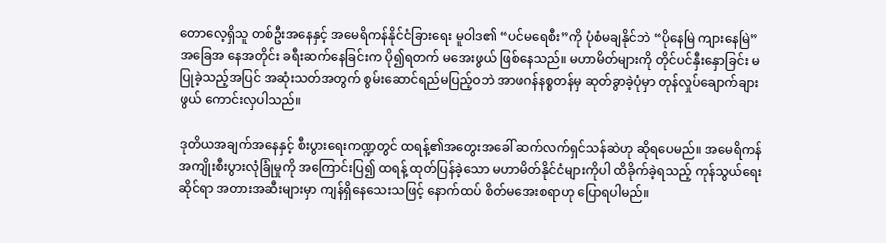တောလေ့ရှိသူ တစ်ဦးအနေနှင့် အမေရိကန်နိုင်ငံခြားရေး မူဝါဒ၏ “ပင်မရေစီး”ကို ပုံစံမချနိုင်ဘဲ “ပိုနေမြဲ ကျားနေမြဲ” အခြေအ နေအတိုင်း ခရီးဆက်နေခြင်းက ပို၍ရတက် မအေးဖွယ် ဖြစ်နေသည်။ မဟာမိတ်များကို တိုင်ပင်နှီးနှောခြင်း မပြုခဲ့သည့်အပြင် အဆုံးသတ်အတွက် စွမ်းဆောင်ရည်မပြည့်ဝဘဲ အာဖဂန်နစ္စတန်မှ ဆုတ်ခွာခဲ့ပုံမှာ တုန်လှုပ်ချောက်ချားဖွယ် ကောင်းလှပါသည်။

ဒုတိယအချက်အနေနှင့် စီးပွားရေးကဏ္ဍတွင် ထရန့်၏အတွေးအခေါ် ဆက်လက်ရှင်သန်ဆဲဟု ဆိုရပေမည်။ အမေရိကန် အကျိုးစီးပွားလုံခြုံမှုကို အကြောင်းပြ၍ ထရန့် ထုတ်ပြန်ခဲ့သော မဟာမိတ်နိုင်ငံများကိုပါ ထိခိုက်ခဲ့ရသည့် ကုန်သွယ်ရေးဆိုင်ရာ အတားအဆီးများမှာ ကျန်ရှိနေသေးသဖြင့် နောက်ထပ် စိတ်မအေးစရာဟု ပြောရပါမည်။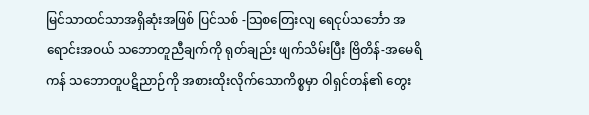မြင်သာထင်သာအရှိဆုံးအဖြစ် ပြင်သစ် -သြစတြေးလျ ရေငုပ်သင်္ဘော အရောင်းအဝယ် သဘောတူညီချက်ကို ရုတ်ချည်း ဖျက်သိမ်းပြီး ဗြိတိန်-အမေရိကန် သဘောတူပဋိညာဉ်ကို အစားထိုးလိုက်သောကိစ္စမှာ ၀ါရှင်တန်၏ တွေး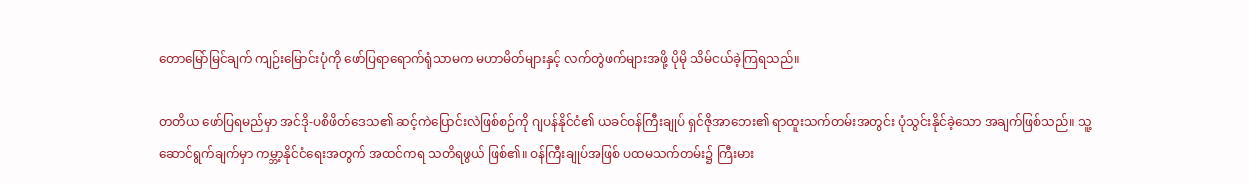တောမြော်မြင်ချက် ကျဉ်းမြောင်းပုံကို ဖော်ပြရာရောက်ရုံသာမက မဟာမိတ်များနှင့် လက်တွဲဖက်များအဖို့ ပိုမို သိမ်ငယ်ခဲ့ကြရသည်။

တတိယ ဖော်ပြရမည်မှာ အင်ဒို-ပစိဖိတ်ဒေသ၏ ဆင့်ကဲပြောင်းလဲဖြစ်စဉ်ကို ဂျပန်နိုင်ငံ၏ ယခင်ဝန်ကြီးချုပ် ရှင်ဇိုအာဘေး၏ ရာထူးသက်တမ်းအတွင်း ပုံသွင်းနိုင်ခဲ့သော အချက်ဖြစ်သည်။ သူ့ဆောင်ရွက်ချက်မှာ ကမ္ဘာ့နိုင်ငံရေးအတွက် အထင်ကရ သတိရဖွယ် ဖြစ်၏။ ဝန်ကြီးချုပ်အဖြစ် ပထမသက်တမ်း၌ ကြီးမား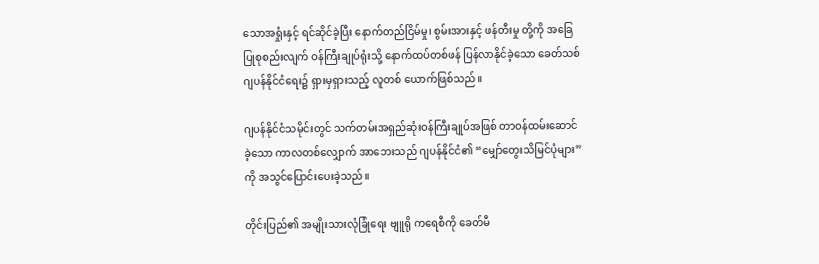သောအရှုံးနှင့် ရင်ဆိုင်ခဲ့ပြီး နောက်တည်ငြိမ်မှု၊ စွမ်းအားနှင့် ဖန်တီးမှု တို့ကို အခြေပြုစုစည်းလျက် ဝန်ကြီးချုပ်ရုံးသို့ နောက်ထပ်တစ်ဖန် ပြန်လာနိုင်ခဲ့သော ခေတ်သစ်ဂျပန်နိုင်ငံရေး၌ ရှားမှရှားသည့် လူတစ် ယောက်ဖြစ်သည်။

ဂျပန်နိုင်ငံသမိုင်းတွင် သက်တမ်းအရှည်ဆုံးဝန်ကြီးချုပ်အဖြစ် တာဝန်ထမ်းဆောင်ခဲ့သော ကာလတစ်လျှောက် အာဘေးသည် ဂျပန်နိုင်ငံ၏ “မျှော်တွေးသိမြင်ပုံများ”ကို အသွင်ပြောင်းပေးခဲ့သည်။

တိုင်းပြည်၏ အမျိုးသားလုံခြုံရေး ဗျူရို ကရေစီကို ခေတ်မီ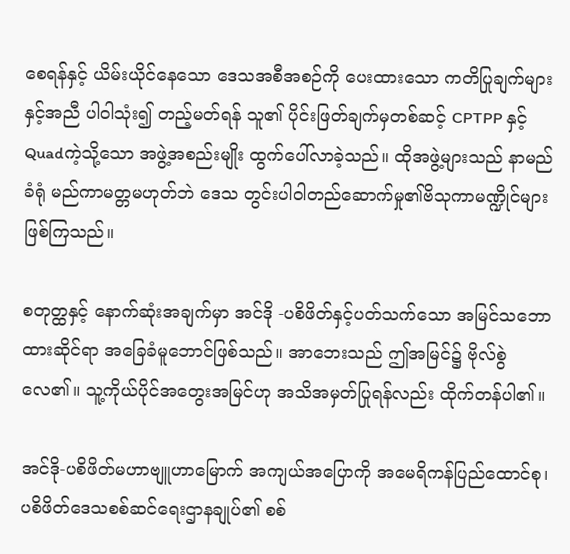စေရန်နှင့် ယိမ်းယိုင်နေသော ဒေသအစီအစဉ်ကို ပေးထားသော ကတိပြုချက်များနှင့်အညီ ပါ၀ါသုံး၍ တည့်မတ်ရန် သူ၏ ပိုင်းဖြတ်ချက်မှတစ်ဆင့် CPTPP နှင့် Quadကဲ့သို့သော အဖွဲ့အစည်းမျိုး ထွက်ပေါ်လာခဲ့သည်။ ထိုအဖွဲ့များသည် နာမည်ခံရုံ မည်ကာမတ္တမဟုတ်ဘဲ ဒေသ တွင်းပါ၀ါတည်ဆောက်မှု၏ဗိသုကာမဏ္ဍိုင်များဖြစ်ကြသည်။

စတုတ္ထနှင့် နောက်ဆုံးအချက်မှာ အင်ဒို -ပစိဖိတ်နှင့်ပတ်သက်သော အမြင်သဘောထားဆိုင်ရာ အခြေခံမူဘောင်ဖြစ်သည်။ အာဘေးသည် ဤအမြင်၌ ဗိုလ်စွဲလေ၏။ သူ့ကိုယ်ပိုင်အတွေးအမြင်ဟု အသိအမှတ်ပြုရန်လည်း ထိုက်တန်ပါ၏။

အင်ဒို-ပစိဖိတ်မဟာဗျူဟာမြောက် အကျယ်အပြောကို အမေရိကန်ပြည်ထောင်စု၊ ပစိဖိတ်ဒေသစစ်ဆင်ရေးဌာနချုပ်၏ စစ်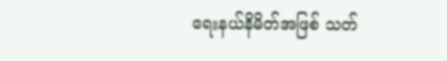ရေးနယ်နိမိတ်အဖြစ် သတ်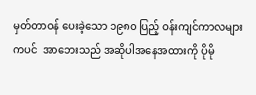မှတ်တာဝန် ပေးခဲ့သော ၁၉၈၀ ပြည့် ဝန်းကျင်ကာလများကပင်  အာဘေးသည် အဆိုပါအနေအထားကို ပိုမို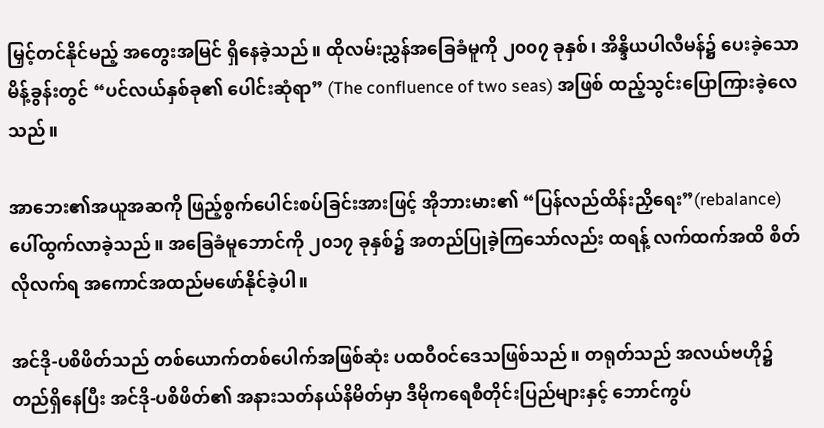မြှင့်တင်နိုင်မည့် အတွေးအမြင် ရှိနေခဲ့သည်။ ထိုလမ်းညွှန်အခြေခံမူကို ၂၀၀၇ ခုနှစ်၊ အိန္ဒိယပါလီမန်၌ ပေးခဲ့သောမိန့်ခွန်းတွင် “ပင်လယ်နှစ်ခု၏ ပေါင်းဆုံရာ” (The confluence of two seas) အဖြစ် ထည့်သွင်းပြောကြားခဲ့လေသည်။

အာဘေး၏အယူအဆကို ဖြည့်စွက်ပေါင်းစပ်ခြင်းအားဖြင့် အိုဘားမား၏ “ပြန်လည်ထိန်းညှိရေး”(rebalance) ပေါ်ထွက်လာခဲ့သည်။ အခြေခံမူဘောင်ကို ၂၀၁၇ ခုနှစ်၌ အတည်ပြုခဲ့ကြသော်လည်း ထရန့် လက်ထက်အထိ စိတ်လိုလက်ရ အကောင်အထည်မဖော်နိုင်ခဲ့ပါ။

အင်ဒို-ပစိဖိတ်သည် တစ်ယောက်တစ်ပေါက်အဖြစ်ဆုံး ပထဝီဝင်ဒေသဖြစ်သည်။ တရုတ်သည် အလယ်ဗဟို၌ တည်ရှိနေပြီး အင်ဒို-ပစိဖိတ်၏ အနားသတ်နယ်နိမိတ်မှာ ဒီမိုကရေစီတိုင်းပြည်များနှင့် ဘောင်ကွပ်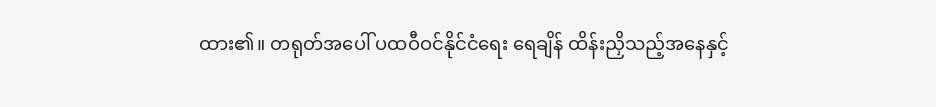ထား၏။ တရုတ်အပေါ် ပထဝီဝင်နိုင်ငံရေး ရေချိန် ထိန်းညှိသည့်အနေနှင့်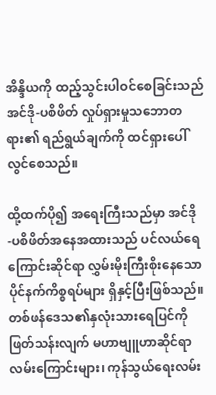အိန္ဒိယကို ထည့်သွင်းပါဝင်စေခြင်းသည် အင်ဒို-ပစိဖိတ် လှုပ်ရှားမှုသဘောတရား၏ ရည်ရွယ်ချက်ကို ထင်ရှားပေါ်လွင်စေသည်။

ထို့ထက်ပို၍ အရေးကြီးသည်မှာ အင်ဒို -ပစိဖိတ်အနေအထားသည် ပင်လယ်ရေကြောင်းဆိုင်ရာ လွှမ်းမိုးကြီးစိုးနေသော ပိုင်နက်ကိစ္စရပ်များ ရှိနှင့်ပြီးဖြစ်သည်။ တစ်ဖန်ဒေသ၏နှလုံးသားရေပြင်ကို ဖြတ်သန်းလျက် မဟာဗျူဟာဆိုင်ရာ လမ်းကြောင်းများ၊ ကုန်သွယ်ရေးလမ်း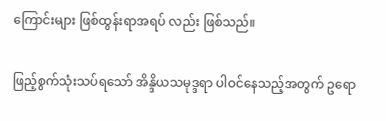ကြောင်းများ ဖြစ်ထွန်းရာအရပ် လည်း ဖြစ်သည်။

ဖြည့်စွက်သုံးသပ်ရသော် အိန္ဒိယသမုဒ္ဒရာ ပါဝင်နေသည့်အတွက် ဥရော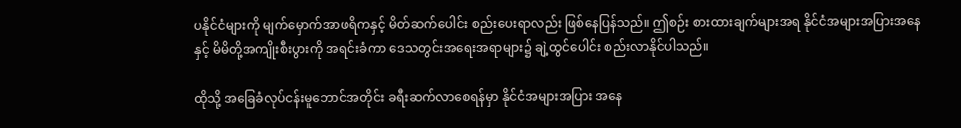ပနိုင်ငံများကို မျက်မှောက်အာဖရိကနှင့် မိတ်ဆက်ပေါင်း စည်းပေးရာလည်း ဖြစ်နေပြန်သည်။ ဤစဉ်း စားထားချက်များအရ နိုင်ငံအများအပြားအနေနှင့် မိမိတို့အကျိုးစီးပွားကို အရင်းခံကာ ဒေသတွင်းအရေးအရာများ၌ ချဲ့ထွင်ပေါင်း စည်းလာနိုင်ပါသည်။

ထိုသို့ အခြေခံလုပ်ငန်းမူဘောင်အတိုင်း ခရီးဆက်လာစေရန်မှာ နိုင်ငံအများအပြား အနေ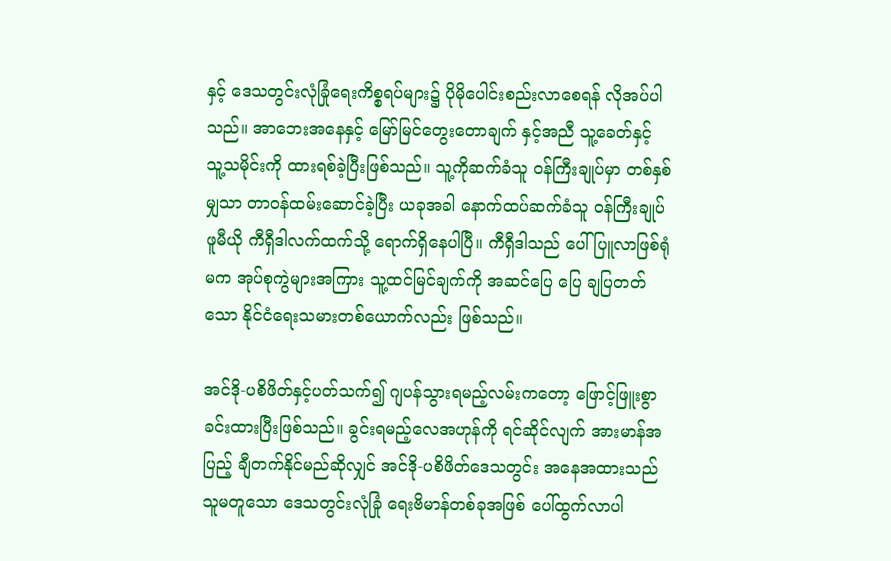နှင့် ဒေသတွင်းလုံခြုံရေးကိစ္စရပ်များ၌ ပိုမိုပေါင်းစည်းလာစေရန် လိုအပ်ပါသည်။ အာဘေးအနေနှင့် မြော်မြင်တွေးတောချက် နှင့်အညီ သူ့ခေတ်နှင့် သူ့သမိုင်းကို ထားရစ်ခဲ့ပြီးဖြစ်သည်။ သူ့ကိုဆက်ခံသူ ဝန်ကြီးချုပ်မှာ တစ်နှစ်မျှသာ တာဝန်ထမ်းဆောင်ခဲ့ပြီး ယခုအခါ နောက်ထပ်ဆက်ခံသူ ဝန်ကြီးချုပ် ဖူမီယို ကီရှီဒါလက်ထက်သို့ ရောက်ရှိနေပါပြီ။ ကီရှီဒါသည် ပေါ်ပြူလာဖြစ်ရုံမက အုပ်စုကွဲများအကြား သူ့ထင်မြင်ချက်ကို အဆင်ပြေ ပြေ ချပြတတ်သော နိုင်ငံရေးသမားတစ်ယောက်လည်း ဖြစ်သည်။

အင်ဒို-ပစိဖိတ်နှင့်ပတ်သက်၍ ဂျပန်သွားရမည့်လမ်းကတော့ ဖြောင့်ဖြူးစွာ ခင်းထားပြီးဖြစ်သည်။ ခွင်းရမည့်လေအဟုန်ကို ရင်ဆိုင်လျက် အားမာန်အပြည့် ချီတက်နိုင်မည်ဆိုလျှင် အင်ဒို-ပစိဖိတ်ဒေသတွင်း အနေအထားသည် သူမတူသော ဒေသတွင်းလုံခြုံ ရေးဗိမာန်တစ်ခုအဖြစ် ပေါ်ထွက်လာပါ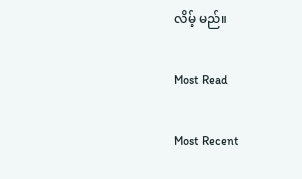လိမ့် မည်။

Most Read

Most Recent